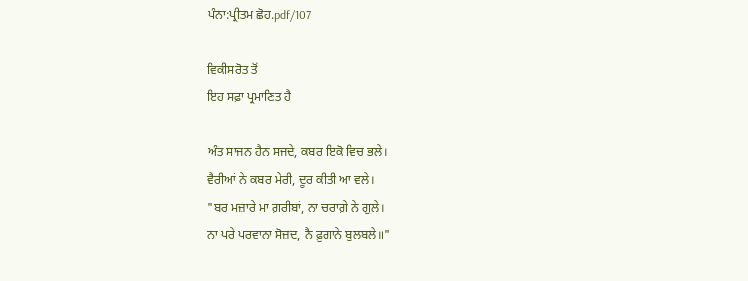ਪੰਨਾ:ਪ੍ਰੀਤਮ ਛੋਹ.pdf/107

ਵਿਕੀਸਰੋਤ ਤੋਂ
ਇਹ ਸਫ਼ਾ ਪ੍ਰਮਾਣਿਤ ਹੈ

ਅੰਤ ਸਾਜਨ ਹੈਨ ਸਜਦੇ, ਕਬਰ ਇਕੋ ਵਿਚ ਭਲੇ।
ਵੈਰੀਆਂ ਨੇ ਕਬਰ ਮੇਰੀ, ਦੂਰ ਕੀਤੀ ਆ ਵਲੇ।
"ਬਰ ਮਜ਼ਾਰੇ ਮਾ ਗ਼ਰੀਬਾਂ, ਨਾ ਚਰਾਗ਼ੇ ਨੇ ਗੁਲੇ।
ਨਾ ਪਰੇ ਪਰਵਾਨਾ ਸੋਜ਼ਦ, ਨੈ ਫ਼ੁਗਾਨੇ ਬੁਲਬਲੇ॥"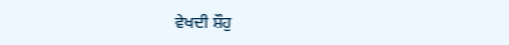ਵੇਖਦੀ ਸ਼ੌਹੁ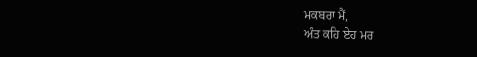ਮਕਬਰਾ ਮੈਂ,
ਅੰਤ ਕਹਿ ਏਹ ਮਰ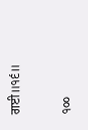ਗਈ॥੧੬॥

੧੦੦